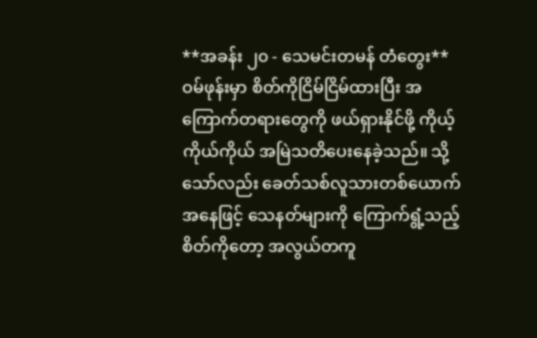**အခန်း ၂၀ - သေမင်းတမန် တံတွေး**
ဝမ်ဖုန်းမှာ စိတ်ကိုငြိမ်ငြိမ်ထားပြီး အကြောက်တရားတွေကို ဖယ်ရှားနိုင်ဖို့ ကိုယ့်ကိုယ်ကိုယ် အမြဲသတိပေးနေခဲ့သည်။ သို့သော်လည်း ခေတ်သစ်လူသားတစ်ယောက်အနေဖြင့် သေနတ်များကို ကြောက်ရွံ့သည့်စိတ်ကိုတော့ အလွယ်တကူ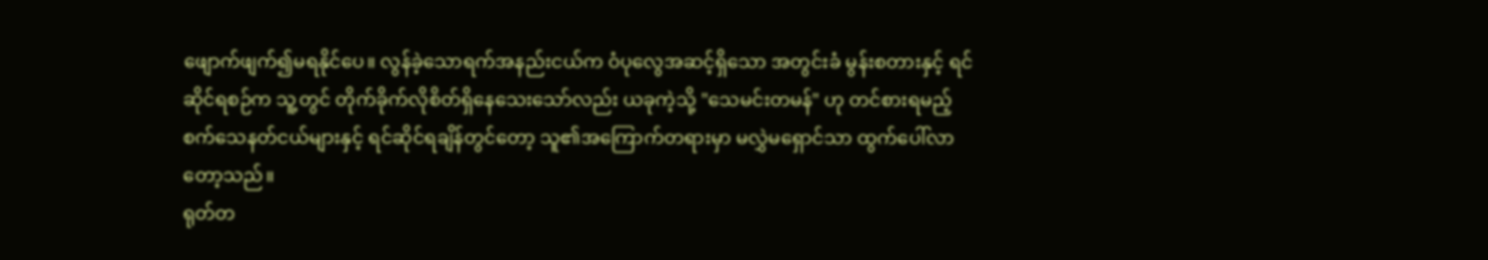ဖျောက်ဖျက်၍မရနိုင်ပေ။ လွန်ခဲ့သောရက်အနည်းငယ်က ဝံပုလွေအဆင့်ရှိသော အတွင်းခံ မွန်းစတားနှင့် ရင်ဆိုင်ရစဉ်က သူ့တွင် တိုက်ခိုက်လိုစိတ်ရှိနေသေးသော်လည်း ယခုကဲ့သို့ "သေမင်းတမန်" ဟု တင်စားရမည့် စက်သေနတ်ငယ်များနှင့် ရင်ဆိုင်ရချိန်တွင်တော့ သူ၏အကြောက်တရားမှာ မလွှဲမရှောင်သာ ထွက်ပေါ်လာတော့သည်။
ရုတ်တ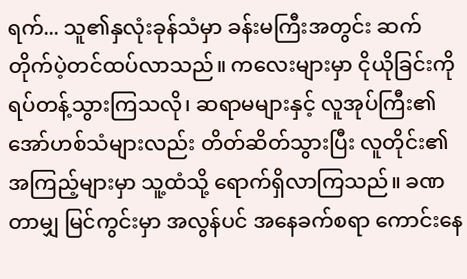ရက်... သူ၏နှလုံးခုန်သံမှာ ခန်းမကြီးအတွင်း ဆက်တိုက်ပဲ့တင်ထပ်လာသည်။ ကလေးများမှာ ငိုယိုခြင်းကို ရပ်တန့်သွားကြသလို၊ ဆရာမများနှင့် လူအုပ်ကြီး၏ အော်ဟစ်သံများလည်း တိတ်ဆိတ်သွားပြီး လူတိုင်း၏အကြည့်များမှာ သူ့ထံသို့ ရောက်ရှိလာကြသည်။ ခဏတာမျှ မြင်ကွင်းမှာ အလွန်ပင် အနေခက်စရာ ကောင်းနေ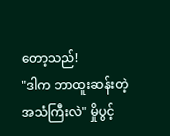တော့သည်!
"ဒါက ဘာထူးဆန်းတဲ့ အသံကြီးလဲ" မှိုပွင့်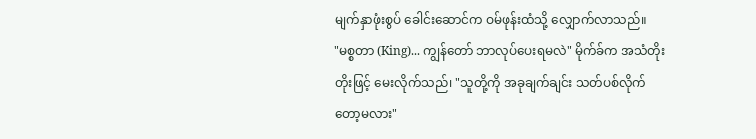မျက်နှာဖုံးစွပ် ခေါင်းဆောင်က ဝမ်ဖုန်းထံသို့ လျှောက်လာသည်။
"မစ္စတာ (King)... ကျွန်တော် ဘာလုပ်ပေးရမလဲ" မိုက်ခ်က အသံတိုးတိုးဖြင့် မေးလိုက်သည်၊ "သူတို့ကို အခုချက်ချင်း သတ်ပစ်လိုက်တော့မလား"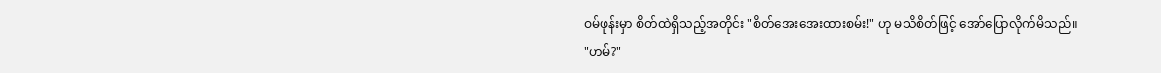ဝမ်ဖုန်းမှာ စိတ်ထဲရှိသည့်အတိုင်း "စိတ်အေးအေးထားစမ်း!" ဟု မသိစိတ်ဖြင့် အော်ပြောလိုက်မိသည်။
"ဟမ်?"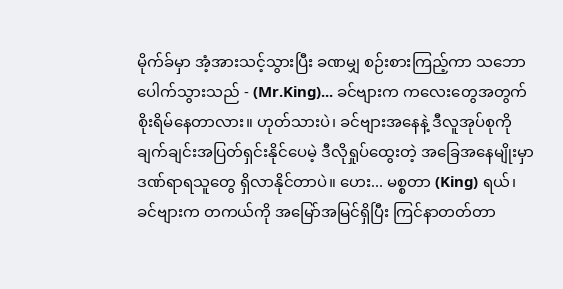မိုက်ခ်မှာ အံ့အားသင့်သွားပြီး ခဏမျှ စဉ်းစားကြည့်ကာ သဘောပေါက်သွားသည် - (Mr.King)... ခင်ဗျားက ကလေးတွေအတွက် စိုးရိမ်နေတာလား။ ဟုတ်သားပဲ၊ ခင်ဗျားအနေနဲ့ ဒီလူအုပ်စုကို ချက်ချင်းအပြတ်ရှင်းနိုင်ပေမဲ့ ဒီလိုရှုပ်ထွေးတဲ့ အခြေအနေမျိုးမှာ ဒဏ်ရာရသူတွေ ရှိလာနိုင်တာပဲ။ ဟေး... မစ္စတာ (King) ရယ်၊ ခင်ဗျားက တကယ်ကို အမြော်အမြင်ရှိပြီး ကြင်နာတတ်တာ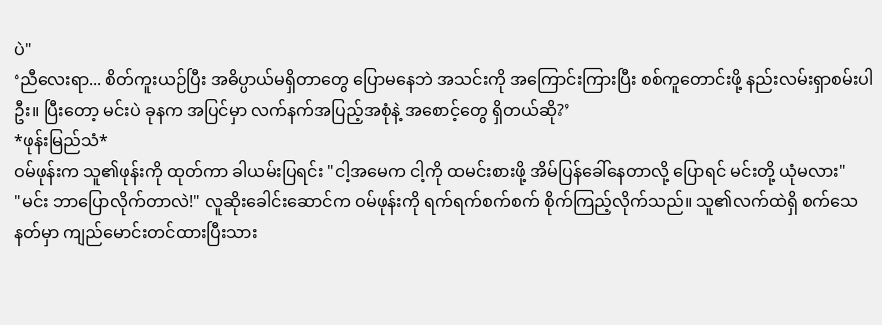ပဲ"
‘ညီလေးရာ... စိတ်ကူးယဉ်ပြီး အဓိပ္ပာယ်မရှိတာတွေ ပြောမနေဘဲ အသင်းကို အကြောင်းကြားပြီး စစ်ကူတောင်းဖို့ နည်းလမ်းရှာစမ်းပါဦး။ ပြီးတော့ မင်းပဲ ခုနက အပြင်မှာ လက်နက်အပြည့်အစုံနဲ့ အစောင့်တွေ ရှိတယ်ဆို?’
*ဖုန်းမြည်သံ*
ဝမ်ဖုန်းက သူ၏ဖုန်းကို ထုတ်ကာ ခါယမ်းပြရင်း "ငါ့အမေက ငါ့ကို ထမင်းစားဖို့ အိမ်ပြန်ခေါ်နေတာလို့ ပြောရင် မင်းတို့ ယုံမလား"
"မင်း ဘာပြောလိုက်တာလဲ!" လူဆိုးခေါင်းဆောင်က ဝမ်ဖုန်းကို ရက်ရက်စက်စက် စိုက်ကြည့်လိုက်သည်။ သူ၏လက်ထဲရှိ စက်သေနတ်မှာ ကျည်မောင်းတင်ထားပြီးသား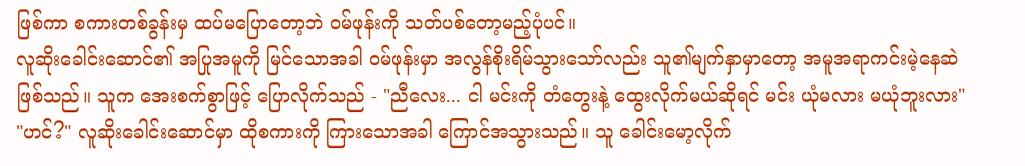ဖြစ်ကာ စကားတစ်ခွန်းမှ ထပ်မပြောတော့ဘဲ ဝမ်ဖုန်းကို သတ်ပစ်တော့မည့်ပုံပင်။
လူဆိုးခေါင်းဆောင်၏ အပြုအမူကို မြင်သောအခါ ဝမ်ဖုန်းမှာ အလွန်စိုးရိမ်သွားသော်လည်း သူ၏မျက်နှာမှာတော့ အမူအရာကင်းမဲ့နေဆဲဖြစ်သည်။ သူက အေးစက်စွာဖြင့် ပြောလိုက်သည် - "ညီလေး... ငါ မင်းကို တံတွေးနဲ့ ထွေးလိုက်မယ်ဆိုရင် မင်း ယုံမလား မယုံဘူးလား"
"ဟင်?" လူဆိုးခေါင်းဆောင်မှာ ထိုစကားကို ကြားသောအခါ ကြောင်အသွားသည်။ သူ ခေါင်းမော့လိုက်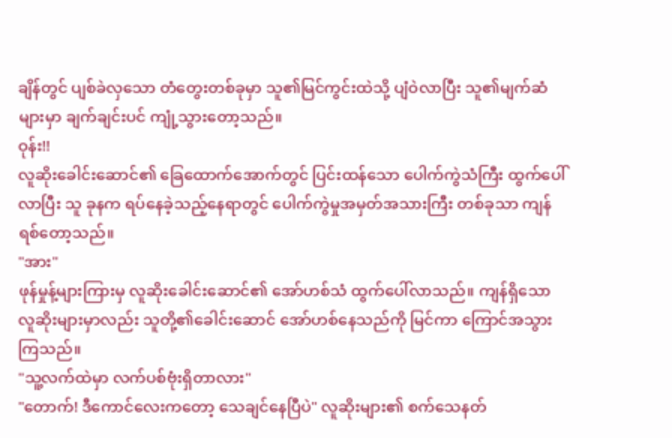ချိန်တွင် ပျစ်ခဲလှသော တံတွေးတစ်ခုမှာ သူ၏မြင်ကွင်းထဲသို့ ပျံဝဲလာပြီး သူ၏မျက်ဆံများမှာ ချက်ချင်းပင် ကျုံ့သွားတော့သည်။
ဝုန်း!!
လူဆိုးခေါင်းဆောင်၏ ခြေထောက်အောက်တွင် ပြင်းထန်သော ပေါက်ကွဲသံကြီး ထွက်ပေါ်လာပြီး သူ ခုနက ရပ်နေခဲ့သည့်နေရာတွင် ပေါက်ကွဲမှုအမှတ်အသားကြီး တစ်ခုသာ ကျန်ရစ်တော့သည်။
"အား"
ဖုန်မှုန့်များကြားမှ လူဆိုးခေါင်းဆောင်၏ အော်ဟစ်သံ ထွက်ပေါ်လာသည်။ ကျန်ရှိသော လူဆိုးများမှာလည်း သူတို့၏ခေါင်းဆောင် အော်ဟစ်နေသည်ကို မြင်ကာ ကြောင်အသွားကြသည်။
"သူ့လက်ထဲမှာ လက်ပစ်ဗုံးရှိတာလား"
"တောက်! ဒီကောင်လေးကတော့ သေချင်နေပြီပဲ" လူဆိုးများ၏ စက်သေနတ်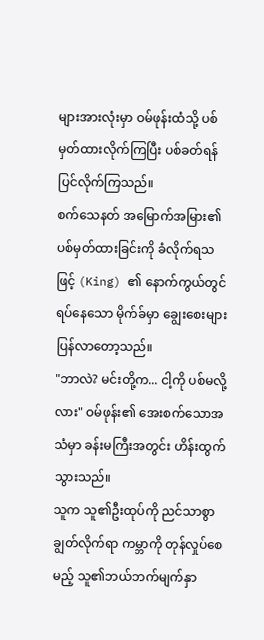များအားလုံးမှာ ဝမ်ဖုန်းထံသို့ ပစ်မှတ်ထားလိုက်ကြပြီး ပစ်ခတ်ရန် ပြင်လိုက်ကြသည်။
စက်သေနတ် အမြောက်အမြား၏ ပစ်မှတ်ထားခြင်းကို ခံလိုက်ရသဖြင့် (King) ၏ နောက်ကွယ်တွင် ရပ်နေသော မိုက်ခ်မှာ ချွေးစေးများ ပြန်လာတော့သည်။
"ဘာလဲ? မင်းတို့က... ငါ့ကို ပစ်မလို့လား" ဝမ်ဖုန်း၏ အေးစက်သောအသံမှာ ခန်းမကြီးအတွင်း ဟိန်းထွက်သွားသည်။
သူက သူ၏ဦးထုပ်ကို ညင်သာစွာ ချွတ်လိုက်ရာ ကမ္ဘာကို တုန်လှုပ်စေမည့် သူ၏ဘယ်ဘက်မျက်နှာ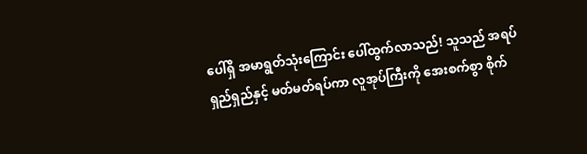ပေါ်ရှိ အမာရွတ်သုံးကြောင်း ပေါ်ထွက်လာသည်! သူသည် အရပ်ရှည်ရှည်နှင့် မတ်မတ်ရပ်ကာ လူအုပ်ကြီးကို အေးစက်စွာ စိုက်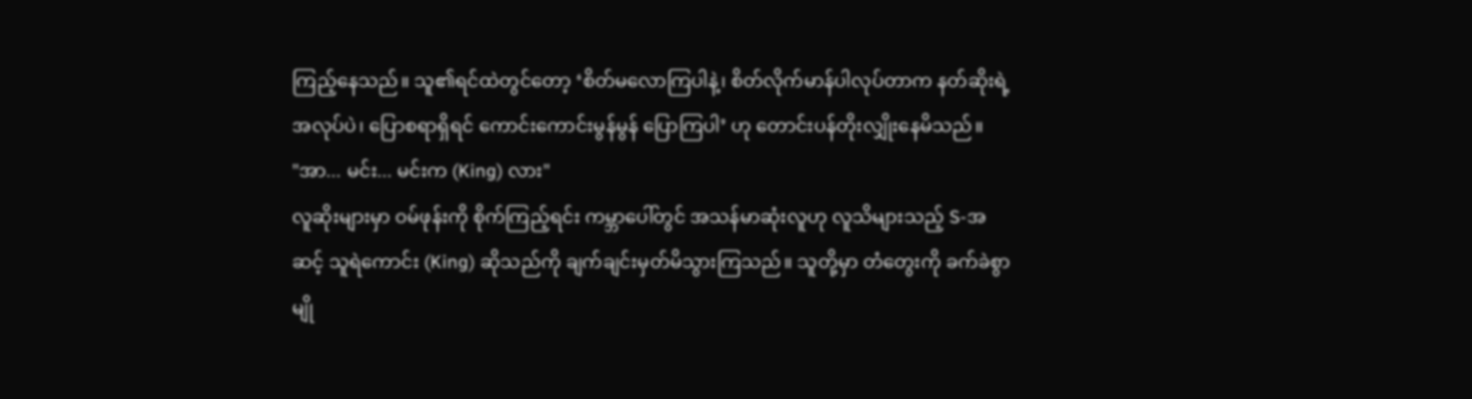ကြည့်နေသည်။ သူ၏ရင်ထဲတွင်တော့ ‘စိတ်မလောကြပါနဲ့၊ စိတ်လိုက်မာန်ပါလုပ်တာက နတ်ဆိုးရဲ့ အလုပ်ပဲ၊ ပြောစရာရှိရင် ကောင်းကောင်းမွန်မွန် ပြောကြပါ’ ဟု တောင်းပန်တိုးလျှိုးနေမိသည်။
"အာ... မင်း... မင်းက (King) လား"
လူဆိုးများမှာ ဝမ်ဖုန်းကို စိုက်ကြည့်ရင်း ကမ္ဘာပေါ်တွင် အသန်မာဆုံးလူဟု လူသိများသည့် S-အဆင့် သူရဲကောင်း (King) ဆိုသည်ကို ချက်ချင်းမှတ်မိသွားကြသည်။ သူတို့မှာ တံတွေးကို ခက်ခဲစွာ မျို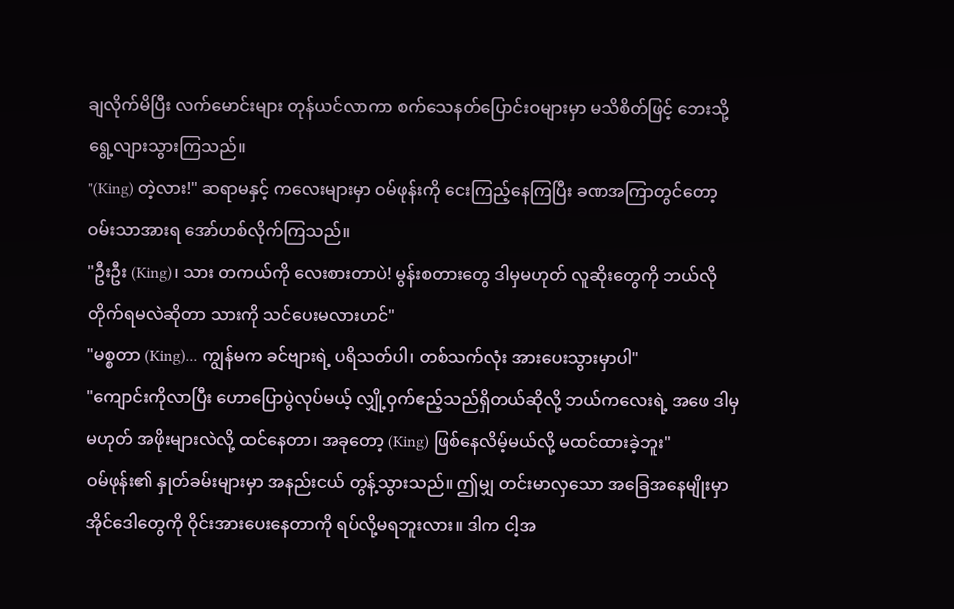ချလိုက်မိပြီး လက်မောင်းများ တုန်ယင်လာကာ စက်သေနတ်ပြောင်းဝများမှာ မသိစိတ်ဖြင့် ဘေးသို့ ရွေ့လျားသွားကြသည်။
"(King) တဲ့လား!" ဆရာမနှင့် ကလေးများမှာ ဝမ်ဖုန်းကို ငေးကြည့်နေကြပြီး ခဏအကြာတွင်တော့ ဝမ်းသာအားရ အော်ဟစ်လိုက်ကြသည်။
"ဦးဦး (King)၊ သား တကယ်ကို လေးစားတာပဲ! မွန်းစတားတွေ ဒါမှမဟုတ် လူဆိုးတွေကို ဘယ်လိုတိုက်ရမလဲဆိုတာ သားကို သင်ပေးမလားဟင်"
"မစ္စတာ (King)... ကျွန်မက ခင်ဗျားရဲ့ ပရိသတ်ပါ၊ တစ်သက်လုံး အားပေးသွားမှာပါ"
"ကျောင်းကိုလာပြီး ဟောပြောပွဲလုပ်မယ့် လျှို့ဝှက်ဧည့်သည်ရှိတယ်ဆိုလို့ ဘယ်ကလေးရဲ့ အဖေ ဒါမှမဟုတ် အဖိုးများလဲလို့ ထင်နေတာ၊ အခုတော့ (King) ဖြစ်နေလိမ့်မယ်လို့ မထင်ထားခဲ့ဘူး"
ဝမ်ဖုန်း၏ နှုတ်ခမ်းများမှာ အနည်းငယ် တွန့်သွားသည်။ ဤမျှ တင်းမာလှသော အခြေအနေမျိုးမှာ အိုင်ဒေါတွေကို ဝိုင်းအားပေးနေတာကို ရပ်လို့မရဘူးလား။ ဒါက ငါ့အ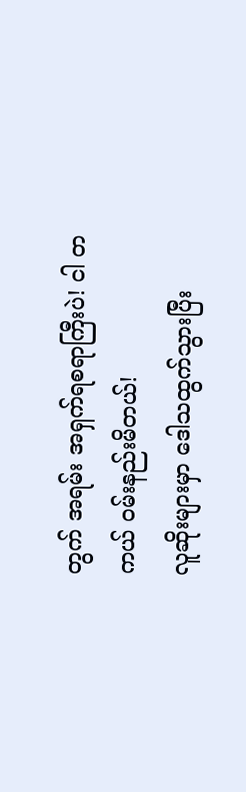တွက် အရမ်း အရှက်ရစရာကြီးပဲ! ငါ တကယ် ဝမ်းနည်းမိတယ်!
လူဆိုးများမှာ ဒေါသထွက်သွားပြီး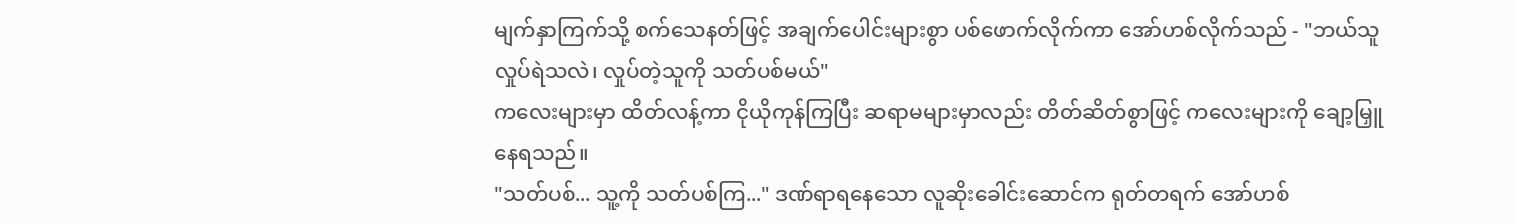မျက်နှာကြက်သို့ စက်သေနတ်ဖြင့် အချက်ပေါင်းများစွာ ပစ်ဖောက်လိုက်ကာ အော်ဟစ်လိုက်သည် - "ဘယ်သူလှုပ်ရဲသလဲ၊ လှုပ်တဲ့သူကို သတ်ပစ်မယ်"
ကလေးများမှာ ထိတ်လန့်ကာ ငိုယိုကုန်ကြပြီး ဆရာမများမှာလည်း တိတ်ဆိတ်စွာဖြင့် ကလေးများကို ချော့မြှူနေရသည်။
"သတ်ပစ်... သူ့ကို သတ်ပစ်ကြ..." ဒဏ်ရာရနေသော လူဆိုးခေါင်းဆောင်က ရုတ်တရက် အော်ဟစ်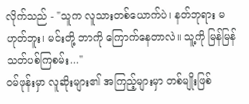လိုက်သည် - "သူက လူသားတစ်ယောက်ပဲ၊ နတ်ဘုရား မဟုတ်ဘူး၊ မင်းတို့ ဘာကို ကြောက်နေတာလဲ။ သူ့ကို မြန်မြန် သတ်ပစ်ကြစမ်း..."
ဝမ်ဖုန်းမှာ လူဆိုးများ၏ အကြည့်များမှာ တစ်မျိုးဖြစ်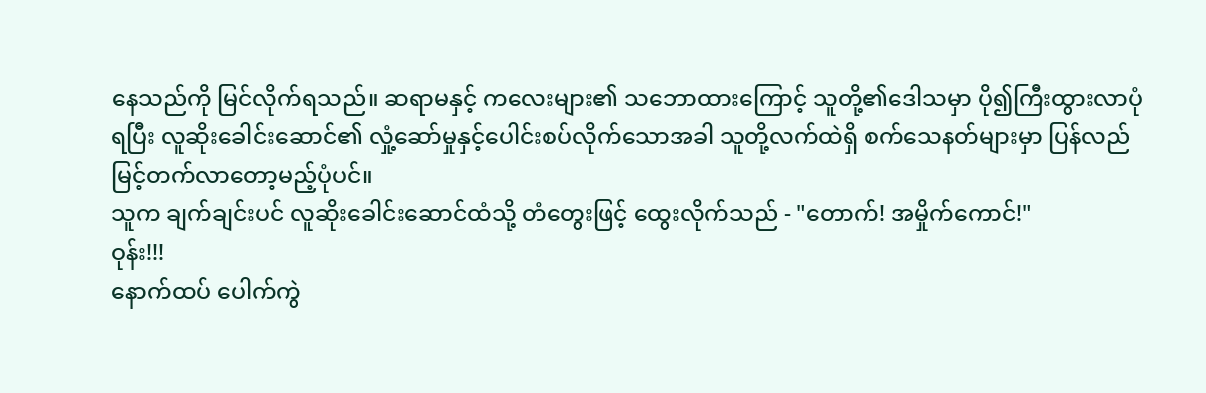နေသည်ကို မြင်လိုက်ရသည်။ ဆရာမနှင့် ကလေးများ၏ သဘောထားကြောင့် သူတို့၏ဒေါသမှာ ပို၍ကြီးထွားလာပုံရပြီး လူဆိုးခေါင်းဆောင်၏ လှုံ့ဆော်မှုနှင့်ပေါင်းစပ်လိုက်သောအခါ သူတို့လက်ထဲရှိ စက်သေနတ်များမှာ ပြန်လည် မြင့်တက်လာတော့မည့်ပုံပင်။
သူက ချက်ချင်းပင် လူဆိုးခေါင်းဆောင်ထံသို့ တံတွေးဖြင့် ထွေးလိုက်သည် - "တောက်! အမှိုက်ကောင်!"
ဝုန်း!!!
နောက်ထပ် ပေါက်ကွဲ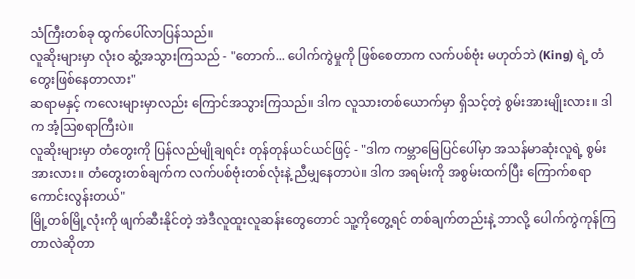သံကြီးတစ်ခု ထွက်ပေါ်လာပြန်သည်။
လူဆိုးများမှာ လုံးဝ ဆွံ့အသွားကြသည် - "တောက်... ပေါက်ကွဲမှုကို ဖြစ်စေတာက လက်ပစ်ဗုံး မဟုတ်ဘဲ (King) ရဲ့ တံတွေးဖြစ်နေတာလား"
ဆရာမနှင့် ကလေးများမှာလည်း ကြောင်အသွားကြသည်။ ဒါက လူသားတစ်ယောက်မှာ ရှိသင့်တဲ့ စွမ်းအားမျိုးလား။ ဒါက အံ့ဩစရာကြီးပဲ။
လူဆိုးများမှာ တံတွေးကို ပြန်လည်မျိုချရင်း တုန်တုန်ယင်ယင်ဖြင့် - "ဒါက ကမ္ဘာမြေပြင်ပေါ်မှာ အသန်မာဆုံးလူရဲ့ စွမ်းအားလား။ တံတွေးတစ်ချက်က လက်ပစ်ဗုံးတစ်လုံးနဲ့ ညီမျှနေတာပဲ။ ဒါက အရမ်းကို အစွမ်းထက်ပြီး ကြောက်စရာကောင်းလွန်းတယ်"
မြို့တစ်မြို့လုံးကို ဖျက်ဆီးနိုင်တဲ့ အဲဒီလူထူးလူဆန်းတွေတောင် သူ့ကိုတွေ့ရင် တစ်ချက်တည်းနဲ့ ဘာလို့ ပေါက်ကွဲကုန်ကြတာလဲဆိုတာ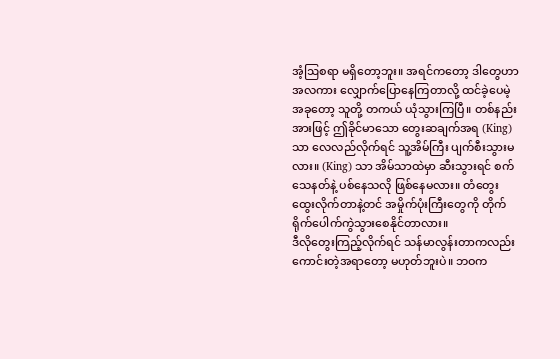အံ့ဩစရာ မရှိတော့ဘူး။ အရင်ကတော့ ဒါတွေဟာ အလကား လျှောက်ပြောနေကြတာလို့ ထင်ခဲ့ပေမဲ့ အခုတော့ သူတို့ တကယ် ယုံသွားကြပြီ။ တစ်နည်းအားဖြင့် ဤခိုင်မာသော တွေးဆချက်အရ (King) သာ လေလည်လိုက်ရင် သူ့အိမ်ကြီး ပျက်စီးသွားမလား။ (King) သာ အိမ်သာထဲမှာ ဆီးသွားရင် စက်သေနတ်နဲ့ ပစ်နေသလို ဖြစ်နေမလား။ တံတွေးထွေးလိုက်တာနဲ့တင် အမှိုက်ပုံးကြီးတွေကို တိုက်ရိုက်ပေါက်ကွဲသွားစေနိုင်တာလား။
ဒီလိုတွေးကြည့်လိုက်ရင် သန်မာလွန်းတာကလည်း ကောင်းတဲ့အရာတော့ မဟုတ်ဘူးပဲ။ ဘဝက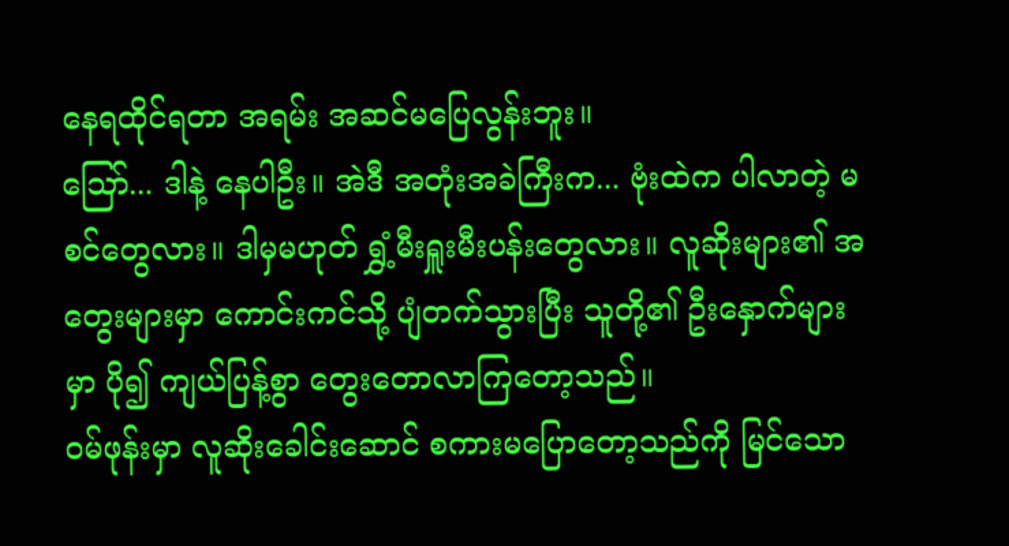နေရထိုင်ရတာ အရမ်း အဆင်မပြေလွန်းဘူး။
ဪ... ဒါနဲ့ နေပါဦး။ အဲဒီ အတုံးအခဲကြီးက... ဗုံးထဲက ပါလာတဲ့ မစင်တွေလား။ ဒါမှမဟုတ် ရွှံ့မီးရှူးမီးပန်းတွေလား။ လူဆိုးများ၏ အတွေးများမှာ ကောင်းကင်သို့ ပျံတက်သွားပြီး သူတို့၏ ဦးနှောက်များမှာ ပို၍ ကျယ်ပြန့်စွာ တွေးတောလာကြတော့သည်။
ဝမ်ဖုန်းမှာ လူဆိုးခေါင်းဆောင် စကားမပြောတော့သည်ကို မြင်သော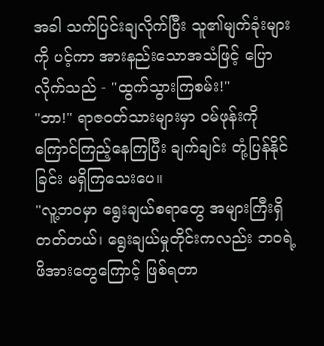အခါ သက်ပြင်းချလိုက်ပြီး သူ၏မျက်ခုံးများကို ပင့်ကာ အားနည်းသောအသံဖြင့် ပြောလိုက်သည် - "ထွက်သွားကြစမ်း!"
"ဘာ!" ရာဇဝတ်သားများမှာ ဝမ်ဖုန်းကို ကြောင်ကြည့်နေကြပြီး ချက်ချင်း တုံ့ပြန်နိုင်ခြင်း မရှိကြသေးပေ။
"လူ့ဘဝမှာ ရွေးချယ်စရာတွေ အများကြီးရှိတတ်တယ်၊ ရွေးချယ်မှုတိုင်းကလည်း ဘဝရဲ့ ဖိအားတွေကြောင့် ဖြစ်ရတာ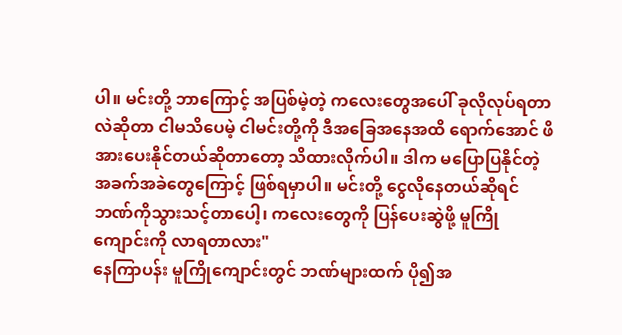ပါ။ မင်းတို့ ဘာကြောင့် အပြစ်မဲ့တဲ့ ကလေးတွေအပေါ် ခုလိုလုပ်ရတာလဲဆိုတာ ငါမသိပေမဲ့ ငါမင်းတို့ကို ဒီအခြေအနေအထိ ရောက်အောင် ဖိအားပေးနိုင်တယ်ဆိုတာတော့ သိထားလိုက်ပါ။ ဒါက မပြောပြနိုင်တဲ့ အခက်အခဲတွေကြောင့် ဖြစ်ရမှာပါ။ မင်းတို့ ငွေလိုနေတယ်ဆိုရင် ဘဏ်ကိုသွားသင့်တာပေါ့၊ ကလေးတွေကို ပြန်ပေးဆွဲဖို့ မူကြိုကျောင်းကို လာရတာလား"
နေကြာပန်း မူကြိုကျောင်းတွင် ဘဏ်များထက် ပို၍အ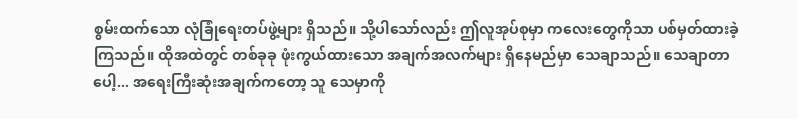စွမ်းထက်သော လုံခြုံရေးတပ်ဖွဲ့များ ရှိသည်။ သို့ပါသော်လည်း ဤလူအုပ်စုမှာ ကလေးတွေကိုသာ ပစ်မှတ်ထားခဲ့ကြသည်။ ထိုအထဲတွင် တစ်ခုခု ဖုံးကွယ်ထားသော အချက်အလက်များ ရှိနေမည်မှာ သေချာသည်။ သေချာတာပေါ့... အရေးကြီးဆုံးအချက်ကတော့ သူ သေမှာကို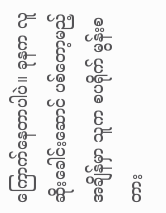ကြောက်နေတာပါပဲ။ ခုနက လူဆိုးခေါင်းဆောင် ပစ်တော့မည့်အချိန်မှာ သူက စပရိုက် မွန်းစတား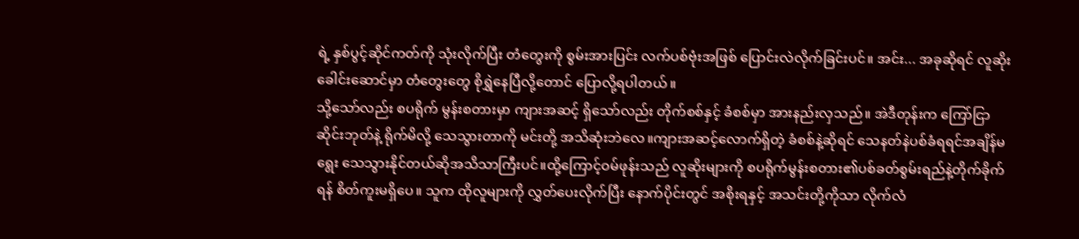ရဲ့ နှစ်ပွင့်ဆိုင်ကတ်ကို သုံးလိုက်ပြီး တံတွေးကို စွမ်းအားပြင်း လက်ပစ်ဗုံးအဖြစ် ပြောင်းလဲလိုက်ခြင်းပင်။ အင်း... အခုဆိုရင် လူဆိုးခေါင်းဆောင်မှာ တံတွေးတွေ စိုရွှဲနေပြီလို့တောင် ပြောလို့ရပါတယ်။
သို့သော်လည်း စပရိုက် မွန်းစတားမှာ ကျားအဆင့် ရှိသော်လည်း တိုက်စစ်နှင့် ခံစစ်မှာ အားနည်းလှသည်။ အဲဒီတုန်းက ကြော်ငြာဆိုင်းဘုတ်နဲ့ ရိုက်မိလို့ သေသွားတာကို မင်းတို့ အသိဆုံးဘဲလေ။ကျားအဆင့်လောက်ရှိတဲ့ ခံစစ်နဲ့ဆိုရင် သေနတ်နဲပစ်ခံရရင်အချိန်မရွေး သေသွားနိုင်တယ်ဆိုအသိသာကြီးပင်။ထို့ကြောင့်ဝမ်ဖုန်းသည် လူဆိုးများကို စပရိုက်မွန်းစတား၏ပစ်ခတ်စွမ်းရည်နဲ့တိုက်ခိုက်ရန် စိတ်ကူးမရှိပေ။ သူက ထိုလူများကို လွှတ်ပေးလိုက်ပြီး နောက်ပိုင်းတွင် အစိုးရနှင့် အသင်းတို့ကိုသာ လိုက်လံ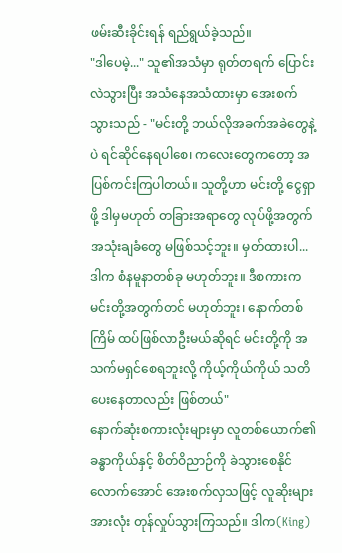ဖမ်းဆီးခိုင်းရန် ရည်ရွယ်ခဲ့သည်။
"ဒါပေမဲ့..." သူ၏အသံမှာ ရုတ်တရက် ပြောင်းလဲသွားပြီး အသံနေအသံထားမှာ အေးစက်သွားသည် - "မင်းတို့ ဘယ်လိုအခက်အခဲတွေနဲ့ပဲ ရင်ဆိုင်နေရပါစေ၊ ကလေးတွေကတော့ အပြစ်ကင်းကြပါတယ်။ သူတို့ဟာ မင်းတို့ ငွေရှာဖို့ ဒါမှမဟုတ် တခြားအရာတွေ လုပ်ဖို့အတွက် အသုံးချခံတွေ မဖြစ်သင့်ဘူး။ မှတ်ထားပါ... ဒါက စံနမူနာတစ်ခု မဟုတ်ဘူး။ ဒီစကားက မင်းတို့အတွက်တင် မဟုတ်ဘူး၊ နောက်တစ်ကြိမ် ထပ်ဖြစ်လာဦးမယ်ဆိုရင် မင်းတို့ကို အသက်မရှင်စေရဘူးလို့ ကိုယ့်ကိုယ်ကိုယ် သတိပေးနေတာလည်း ဖြစ်တယ်"
နောက်ဆုံးစကားလုံးများမှာ လူတစ်ယောက်၏ ခန္ဓာကိုယ်နှင့် စိတ်ဝိညာဉ်ကို ခဲသွားစေနိုင်လောက်အောင် အေးစက်လှသဖြင့် လူဆိုးများအားလုံး တုန်လှုပ်သွားကြသည်။ ဒါက(King)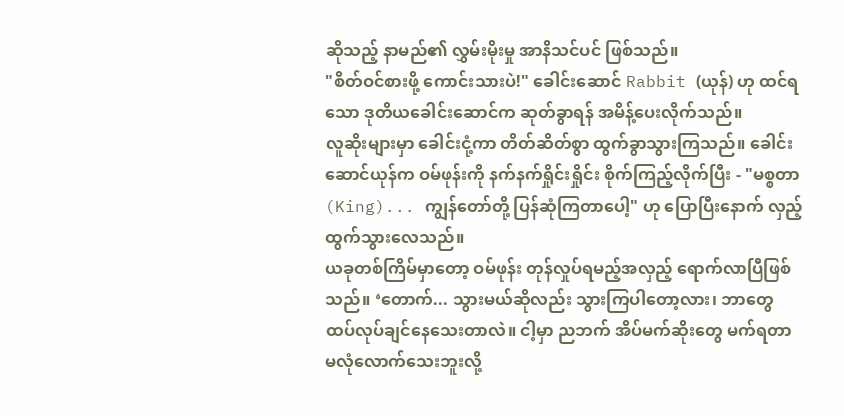ဆိုသည့် နာမည်၏ လွှမ်းမိုးမှု အာနိသင်ပင် ဖြစ်သည်။
"စိတ်ဝင်စားဖို့ ကောင်းသားပဲ!" ခေါင်းဆောင် Rabbit (ယုန်) ဟု ထင်ရသော ဒုတိယခေါင်းဆောင်က ဆုတ်ခွာရန် အမိန့်ပေးလိုက်သည်။
လူဆိုးများမှာ ခေါင်းငုံ့ကာ တိတ်ဆိတ်စွာ ထွက်ခွာသွားကြသည်။ ခေါင်းဆောင်ယုန်က ဝမ်ဖုန်းကို နက်နက်ရှိုင်းရှိုင်း စိုက်ကြည့်လိုက်ပြီး - "မစ္စတာ (King)... ကျွန်တော်တို့ ပြန်ဆုံကြတာပေါ့" ဟု ပြောပြီးနောက် လှည့်ထွက်သွားလေသည်။
ယခုတစ်ကြိမ်မှာတော့ ဝမ်ဖုန်း တုန်လှုပ်ရမည့်အလှည့် ရောက်လာပြီဖြစ်သည်။ ‘တောက်... သွားမယ်ဆိုလည်း သွားကြပါတော့လား၊ ဘာတွေ ထပ်လုပ်ချင်နေသေးတာလဲ။ ငါ့မှာ ညဘက် အိပ်မက်ဆိုးတွေ မက်ရတာ မလုံလောက်သေးဘူးလို့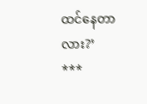ထင်နေတာလား?’
***